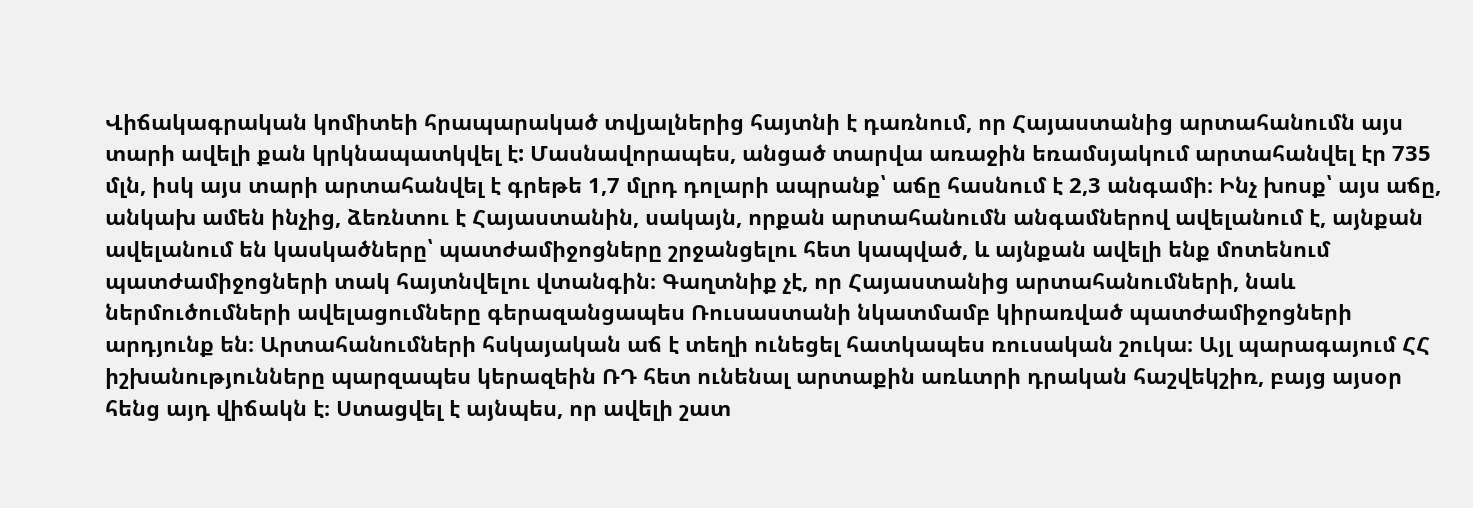Վիճակագրական կոմիտեի հրապարակած տվյալներից հայտնի է դառնում, որ Հայաստանից արտահանումն այս տարի ավելի քան կրկնապատկվել է: Մասնավորապես, անցած տարվա առաջին եռամսյակում արտահանվել էր 735 մլն, իսկ այս տարի արտահանվել է գրեթե 1,7 մլրդ դոլարի ապրանք՝ աճը հասնում է 2,3 անգամի։ Ինչ խոսք՝ այս աճը, անկախ ամեն ինչից, ձեռնտու է Հայաստանին, սակայն, որքան արտահանումն անգամներով ավելանում է, այնքան ավելանում են կասկածները՝ պատժամիջոցները շրջանցելու հետ կապված, և այնքան ավելի ենք մոտենում պատժամիջոցների տակ հայտնվելու վտանգին։ Գաղտնիք չէ, որ Հայաստանից արտահանումների, նաև ներմուծումների ավելացումները գերազանցապես Ռուսաստանի նկատմամբ կիրառված պատժամիջոցների արդյունք են։ Արտահանումների հսկայական աճ է տեղի ունեցել հատկապես ռուսական շուկա։ Այլ պարագայում ՀՀ իշխանությունները պարզապես կերազեին ՌԴ հետ ունենալ արտաքին առևտրի դրական հաշվեկշիռ, բայց այսօր հենց այդ վիճակն է։ Ստացվել է այնպես, որ ավելի շատ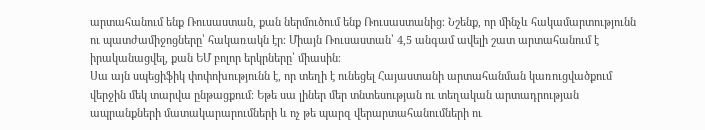արտահանում ենք Ռուսաստան, քան ներմուծում ենք Ռուսաստանից։ Նշենք, որ մինչև հակամարտությունն ու պատժամիջոցները՝ հակառակն էր։ Միայն Ռուսաստան՝ 4,5 անգամ ավելի շատ արտահանում է իրականացվել, քան ԵՄ բոլոր երկրները՝ միասին։
Սա այն սպեցիֆիկ փոփոխությունն է, որ տեղի է ունեցել Հայաստանի արտահանման կառուցվածքում վերջին մեկ տարվա ընթացքում։ Եթե սա լիներ մեր տնտեսության ու տեղական արտադրության ապրանքների մատակարարումների և ոչ թե պարզ վերարտահանումների ու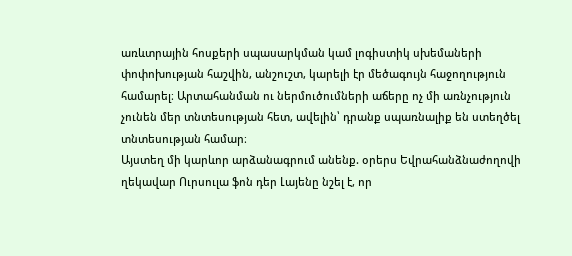առևտրային հոսքերի սպասարկման կամ լոգիստիկ սխեմաների փոփոխության հաշվին, անշուշտ, կարելի էր մեծագույն հաջողություն համարել։ Արտահանման ու ներմուծումների աճերը ոչ մի առնչություն չունեն մեր տնտեսության հետ, ավելին՝ դրանք սպառնալիք են ստեղծել տնտեսության համար։
Այստեղ մի կարևոր արձանագրում անենք. օրերս Եվրահանձնաժողովի ղեկավար Ուրսուլա ֆոն դեր Լայենը նշել է, որ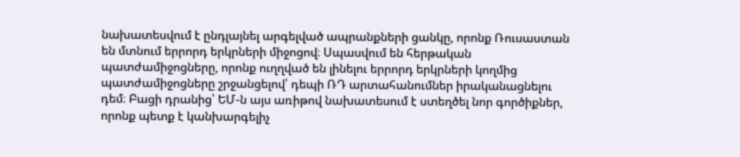նախատեսվում է ընդլայնել արգելված ապրանքների ցանկը, որոնք Ռուսաստան են մտնում երրորդ երկրների միջոցով։ Սպասվում են հերթական պատժամիջոցները, որոնք ուղղված են լինելու երրորդ երկրների կողմից պատժամիջոցները շրջանցելով՝ դեպի ՌԴ արտահանումներ իրականացնելու դեմ։ Բացի դրանից՝ ԵՄ-ն այս առիթով նախատեսում է ստեղծել նոր գործիքներ, որոնք պետք է կանխարգելիչ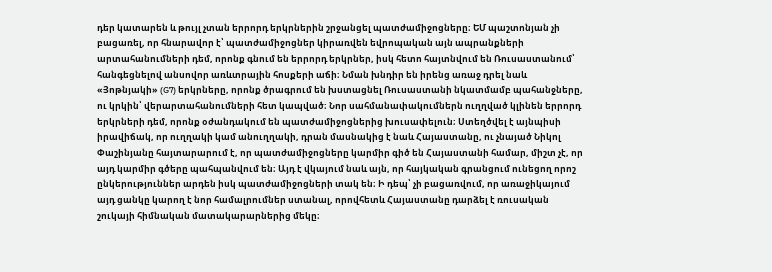դեր կատարեն և թույլ չտան երրորդ երկրներին շրջանցել պատժամիջոցները։ ԵՄ պաշտոնյան չի բացառել, որ հնարավոր է՝ պատժամիջոցներ կիրառվեն եվրոպական այն ապրանքների արտահանումների դեմ, որոնք գնում են երրորդ երկրներ, իսկ հետո հայտնվում են Ռուսաստանում՝ հանգեցնելով անսովոր առևտրային հոսքերի աճի։ Նման խնդիր են իրենց առաջ դրել նաև «Յոթնյակի» (G7) երկրները, որոնք ծրագրում են խստացնել Ռուսաստանի նկատմամբ պահանջները, ու կրկին՝ վերարտահանումների հետ կապված։ Նոր սահմանափակումներն ուղղված կլինեն երրորդ երկրների դեմ, որոնք օժանդակում են պատժամիջոցներից խուսափելուն։ Ստեղծվել է այնպիսի իրավիճակ, որ ուղղակի կամ անուղղակի, դրան մասնակից է նաև Հայաստանը, ու չնայած Նիկոլ Փաշինյանը հայտարարում է, որ պատժամիջոցները կարմիր գիծ են Հայաստանի համար, միշտ չէ, որ այդ կարմիր գծերը պահպանվում են։ Այդ է վկայում նաև այն, որ հայկական գրանցում ունեցող որոշ ընկերություններ արդեն իսկ պատժամիջոցների տակ են։ Ի դեպ՝ չի բացառվում, որ առաջիկայում այդ ցանկը կարող է նոր համալրումներ ստանալ, որովհետև Հայաստանը դարձել է ռուսական շուկայի հիմնական մատակարարներից մեկը։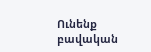Ունենք բավական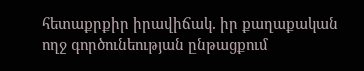հետաքրքիր իրավիճակ․ իր քաղաքական ողջ գործունեության ընթացքում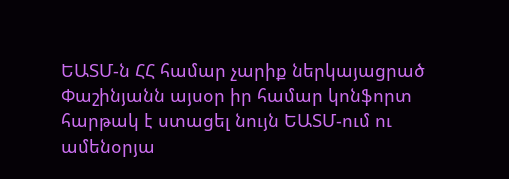ԵԱՏՄ-ն ՀՀ համար չարիք ներկայացրած Փաշինյանն այսօր իր համար կոնֆորտ հարթակ է ստացել նույն ԵԱՏՄ-ում ու ամենօրյա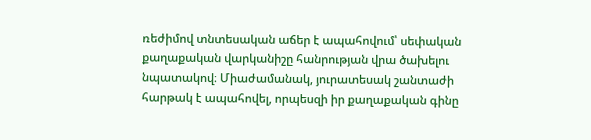ռեժիմով տնտեսական աճեր է ապահովում՝ սեփական քաղաքական վարկանիշը հանրության վրա ծախելու նպատակով։ Միաժամանակ, յուրատեսակ շանտաժի հարթակ է ապահովել, որպեսզի իր քաղաքական գինը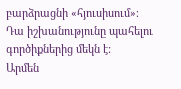բարձրացնի «հյուսիսում»։ Դա իշխանությունը պահելու գործիքներից մեկն է:
Արմեն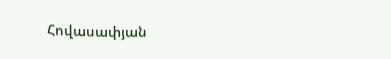Հովասափյան